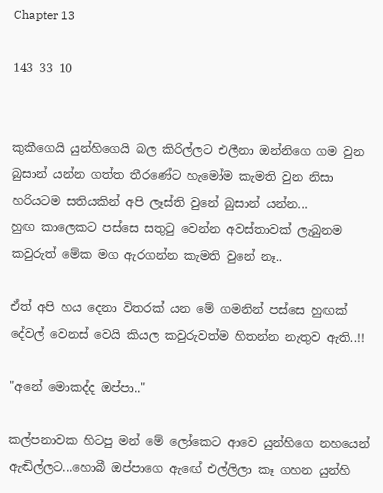Chapter 13

143 33 10


කුකීගෙයි යුන්හිගෙයි බල කිරිල්ලට එලීනා ඔන්නිගෙ ගම වුන බුසාන් යන්න ගත්ත තීරණේට හැමෝම කැමති වුන නිසා හරියටම සතියකින් අපි ලෑස්ති වුනේ බුසාන් යන්න...
හුඟ කාලෙකට පස්සෙ සතුටු වෙන්න අවස්තාවක් ලැබුනම කවුරුත් මේක මග ඇරගන්න කැමති වුනේ නෑ..

ඒත් අපි හය දෙනා විතරක් යන මේ ගමනින් පස්සෙ හුඟක් දේවල් වෙනස් වෙයි කියල කවුරුවත්ම හිතන්න නැතුව ඇති..!!

"අනේ මොකද්ද ඔප්පා.."

කල්පනාවක හිටපු මන් මේ ලෝකෙට ආවෙ යුන්හිගෙ නහයෙන් ඇඬිල්ලට...හොබී ඔප්පාගෙ ඇඟේ එල්ලිලා කෑ ගහන යුන්හි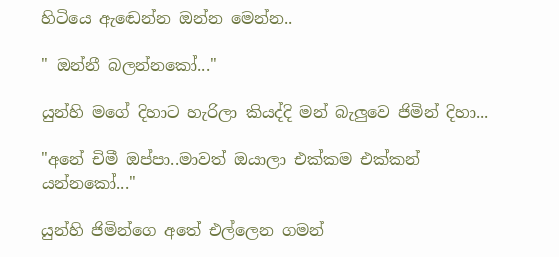හිටියෙ ඇඬෙන්න ඔන්න මෙන්න..

" ඔන්නී බලන්නකෝ..."

යුන්හි මගේ දිහාට හැරිලා කියද්දි මන් බැලුවෙ ජිමින් දිහා...

"අනේ චිමී ඔප්පා..මාවත් ඔයාලා එක්කම එක්කන් යන්නකෝ..."

යුන්හි ජිමින්ගෙ අතේ එල්ලෙන ගමන්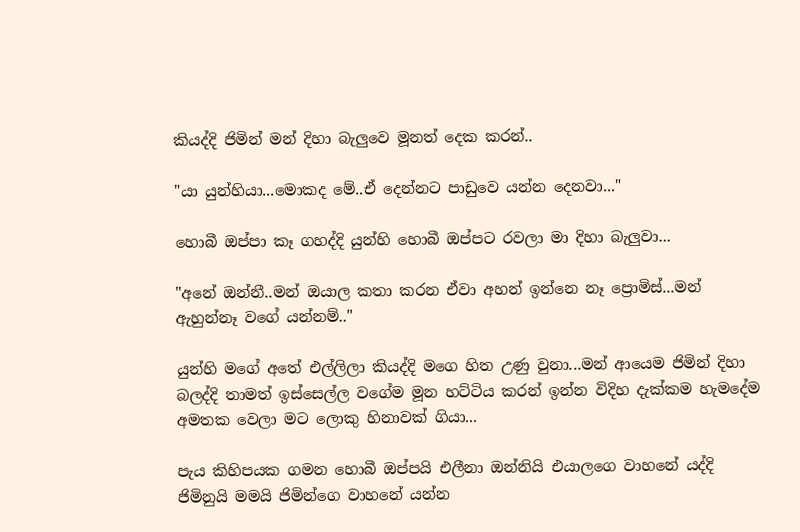කියද්දි ජිමින් මන් දිහා බැලුවෙ මූනත් දෙක කරන්..

"යා යුන්හියා...මොකද මේ..ඒ දෙන්නට පාඩුවෙ යන්න දෙනවා..."

හොබී ඔප්පා කෑ ගහද්දි යුන්හි හොබී ඔප්පට රවලා මා දිහා බැලුවා...

"අනේ ඔන්නී..මන් ඔයාල කතා කරන ඒවා අහන් ඉන්නෙ නෑ ප්‍රොමිස්...මන් ඇහුන්නෑ වගේ යන්නම්.."

යුන්හි මගේ අතේ එල්ලිලා කියද්දි මගෙ හිත උණු වුනා...මන් ආයෙම ජිමින් දිහා බලද්දි තාමත් ඉස්සෙල්ල වගේම මූන හට්ටිය කරන් ඉන්න විදිහ දැක්කම හැමදේම අමතක වෙලා මට ලොකු හිනාවක් ගියා...

පැය කිහිපයක ගමන හොබී ඔප්පයි එලීනා ඔන්නියි එයාලගෙ වාහනේ යද්දි ජිමිනුයි මමයි ජිමින්ගෙ වාහනේ යන්න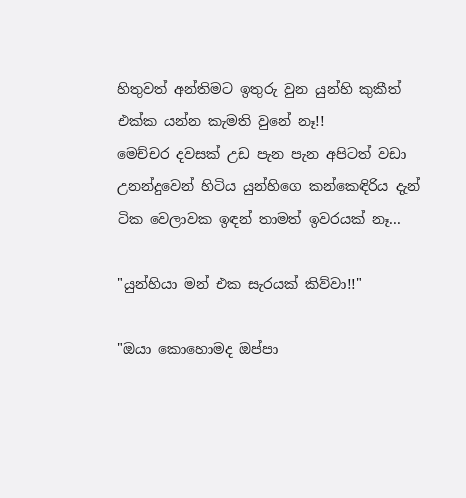හිතුවත් අන්තිමට ඉතුරු වුන යුන්හි කුකීත් එක්ක යන්න කැමති වුනේ නෑ!!
මෙච්චර දවසක් උඩ පැන පැන අපිටත් වඩා උනන්දුවෙන් හිටිය යුන්හිගෙ කන්කෙඳිරිය දැන් ටික වෙලාවක ඉඳන් තාමත් ඉවරයක් නෑ...

"යුන්හියා මන් එක සැරයක් කිව්වා!!"

"ඔයා කොහොමද ඔප්පා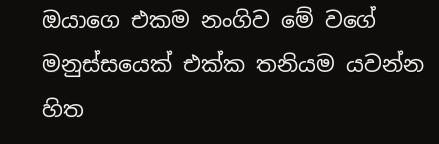ඔයාගෙ එකම නංගිව මේ වගේ මනුස්සයෙක් එක්ක තනියම යවන්න හිත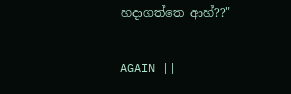හදාගත්තෙ ආහ්??"

AGAIN ||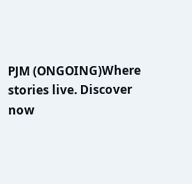PJM (ONGOING)Where stories live. Discover now